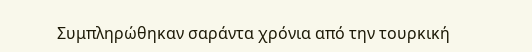Συμπληρώθηκαν σαράντα χρόνια από την τουρκική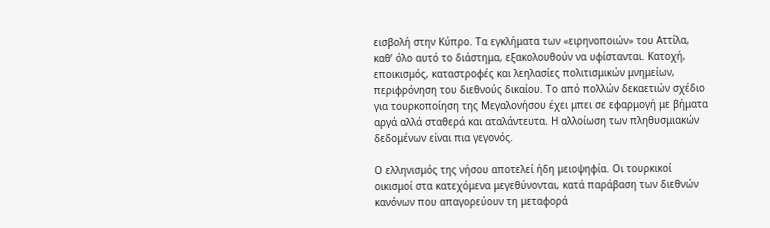εισβολή στην Κύπρο. Τα εγκλήματα των «ειρηνοποιών» του Αττίλα, καθ’ όλο αυτό το διάστημα, εξακολουθούν να υφίστανται. Κατοχή, εποικισμός, καταστροφές και λεηλασίες πολιτισμικών μνημείων, περιφρόνηση του διεθνούς δικαίου. Το από πολλών δεκαετιών σχέδιο για τουρκοποίηση της Μεγαλονήσου έχει μπει σε εφαρμογή με βήματα αργά αλλά σταθερά και αταλάντευτα. Η αλλοίωση των πληθυσμιακών δεδομένων είναι πια γεγονός.

Ο ελληνισμός της νήσου αποτελεί ήδη μειοψηφία. Οι τουρκικοί οικισμοί στα κατεχόμενα μεγεθύνονται, κατά παράβαση των διεθνών κανόνων που απαγορεύουν τη μεταφορά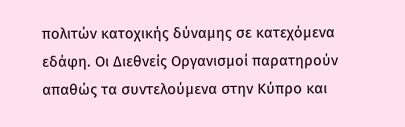πολιτών κατοχικής δύναμης σε κατεχόμενα εδάφη. Οι Διεθνείς Οργανισμοί παρατηρούν απαθώς τα συντελούμενα στην Κύπρο και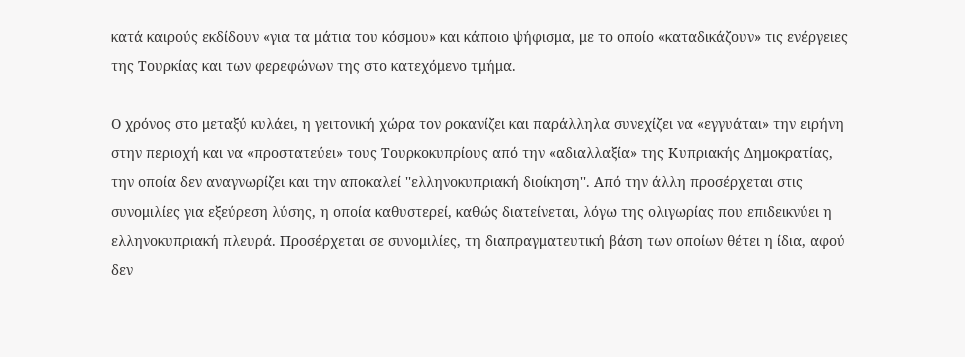κατά καιρούς εκδίδουν «για τα μάτια του κόσμου» και κάποιο ψήφισμα, με το οποίο «καταδικάζουν» τις ενέργειες της Τουρκίας και των φερεφώνων της στο κατεχόμενο τμήμα.

Ο χρόνος στο μεταξύ κυλάει, η γειτονική χώρα τον ροκανίζει και παράλληλα συνεχίζει να «εγγυάται» την ειρήνη στην περιοχή και να «προστατεύει» τους Τουρκοκυπρίους από την «αδιαλλαξία» της Κυπριακής Δημοκρατίας, την οποία δεν αναγνωρίζει και την αποκαλεί ''ελληνοκυπριακή διοίκηση''. Από την άλλη προσέρχεται στις συνομιλίες για εξεύρεση λύσης, η οποία καθυστερεί, καθώς διατείνεται, λόγω της ολιγωρίας που επιδεικνύει η ελληνοκυπριακή πλευρά. Προσέρχεται σε συνομιλίες, τη διαπραγματευτική βάση των οποίων θέτει η ίδια, αφού δεν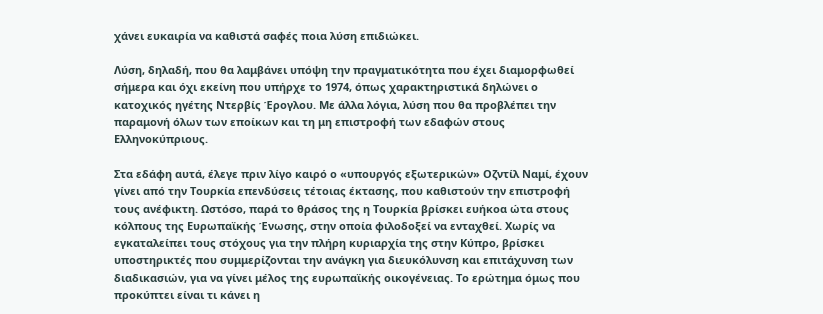χάνει ευκαιρία να καθιστά σαφές ποια λύση επιδιώκει.

Λύση, δηλαδή, που θα λαμβάνει υπόψη την πραγματικότητα που έχει διαμορφωθεί σήμερα και όχι εκείνη που υπήρχε το 1974, όπως χαρακτηριστικά δηλώνει ο κατοχικός ηγέτης Ντερβίς Έρογλου. Με άλλα λόγια, λύση που θα προβλέπει την παραμονή όλων των εποίκων και τη μη επιστροφή των εδαφών στους Ελληνοκύπριους.

Στα εδάφη αυτά, έλεγε πριν λίγο καιρό ο «υπουργός εξωτερικών» Οζντίλ Ναμί, έχουν γίνει από την Τουρκία επενδύσεις τέτοιας έκτασης, που καθιστούν την επιστροφή τους ανέφικτη. Ωστόσο, παρά το θράσος της η Τουρκία βρίσκει ευήκοα ώτα στους κόλπους της Ευρωπαϊκής Ένωσης, στην οποία φιλοδοξεί να ενταχθεί. Χωρίς να εγκαταλείπει τους στόχους για την πλήρη κυριαρχία της στην Κύπρο, βρίσκει υποστηρικτές που συμμερίζονται την ανάγκη για διευκόλυνση και επιτάχυνση των διαδικασιών, για να γίνει μέλος της ευρωπαϊκής οικογένειας. Το ερώτημα όμως που προκύπτει είναι τι κάνει η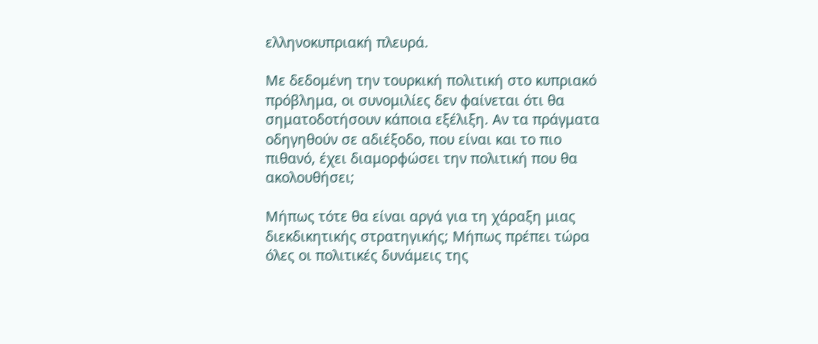ελληνοκυπριακή πλευρά.

Με δεδομένη την τουρκική πολιτική στο κυπριακό πρόβλημα, οι συνομιλίες δεν φαίνεται ότι θα σηματοδοτήσουν κάποια εξέλιξη. Αν τα πράγματα οδηγηθούν σε αδιέξοδο, που είναι και το πιο πιθανό, έχει διαμορφώσει την πολιτική που θα ακολουθήσει;

Μήπως τότε θα είναι αργά για τη χάραξη μιας διεκδικητικής στρατηγικής; Μήπως πρέπει τώρα όλες οι πολιτικές δυνάμεις της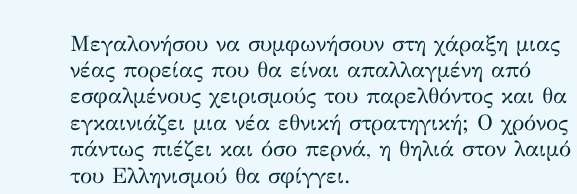Μεγαλονήσου να συμφωνήσουν στη χάραξη μιας νέας πορείας που θα είναι απαλλαγμένη από εσφαλμένους χειρισμούς του παρελθόντος και θα εγκαινιάζει μια νέα εθνική στρατηγική; Ο χρόνος πάντως πιέζει και όσο περνά, η θηλιά στον λαιμό του Ελληνισμού θα σφίγγει.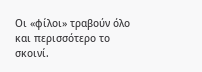Οι «φίλοι» τραβούν όλο και περισσότερο το σκοινί.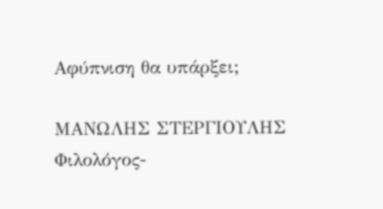Αφύπνιση θα υπάρξει;

ΜΑΝΩΛΗΣ ΣΤΕΡΓΙΟΥΛΗΣ
Φιλολόγος-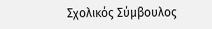Σχολικός Σύμβουλος